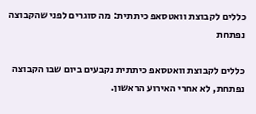כללים לקבוצת וואטסאפ כיתתית: מה סוגרים לפני שהקבוצה נפתחת

כללים לקבוצת וואטסאפ כיתתית נקבעים ביום שבו הקבוצה נפתחת, לא אחרי האירוע הראשון.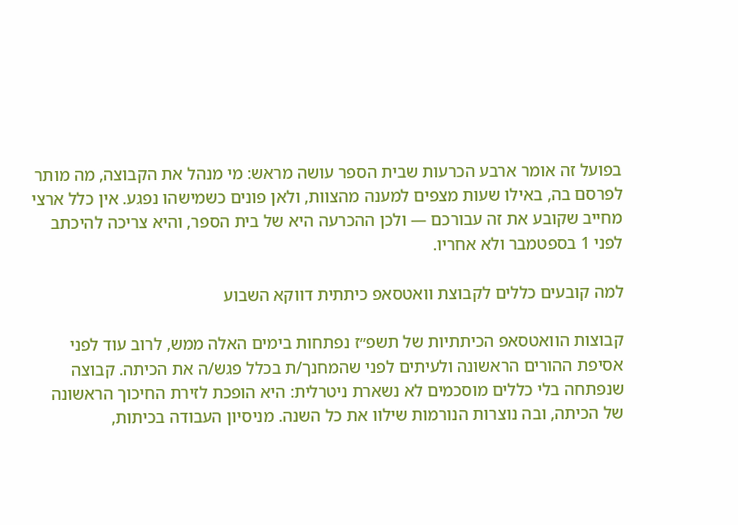בפועל זה אומר ארבע הכרעות שבית הספר עושה מראש: מי מנהל את הקבוצה, מה מותר לפרסם בה, באילו שעות מצפים למענה מהצוות, ולאן פונים כשמישהו נפגע. אין כלל ארצי מחייב שקובע את זה עבורכם — ולכן ההכרעה היא של בית הספר, והיא צריכה להיכתב לפני 1 בספטמבר ולא אחריו.

למה קובעים כללים לקבוצת וואטסאפ כיתתית דווקא השבוע

קבוצות הוואטסאפ הכיתתיות של תשפ״ז נפתחות בימים האלה ממש, לרוב עוד לפני אסיפת ההורים הראשונה ולעיתים לפני שהמחנך/ת בכלל פגש/ה את הכיתה. קבוצה שנפתחה בלי כללים מוסכמים לא נשארת ניטרלית: היא הופכת לזירת החיכוך הראשונה של הכיתה, ובה נוצרות הנורמות שילוו את כל השנה. מניסיון העבודה בכיתות,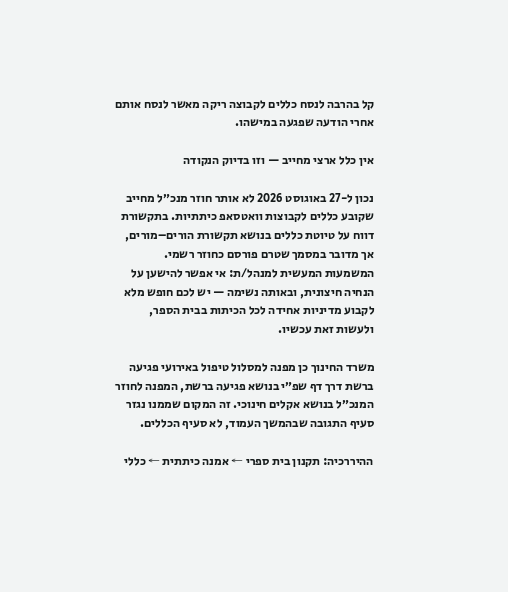קל בהרבה לנסח כללים לקבוצה ריקה מאשר לנסח אותם אחרי הודעה שפגעה במישהו.

אין כלל ארצי מחייב — וזו בדיוק הנקודה

נכון ל-27 באוגוסט 2026 לא אותר חוזר מנכ״ל מחייב שקובע כללים לקבוצות וואטסאפ כיתתיות. בתקשורת דווח על טיוטת כללים בנושא תקשורת הורים–מורים, אך מדובר במסמך שטרם פורסם כחוזר רשמי. המשמעות המעשית למנהל/ת: אי אפשר להישען על הנחיה חיצונית, ובאותה נשימה — יש לכם חופש מלא לקבוע מדיניות אחידה לכל הכיתות בבית הספר, ולעשות זאת עכשיו.

משרד החינוך כן מפנה למסלול טיפול באירועי פגיעה ברשת דרך דף שפ״י בנושא פגיעה ברשת, המפנה לחוזר המנכ״ל בנושא אקלים חינוכי. זה המקום שממנו נגזר סעיף התגובה שבהמשך העמוד, לא סעיף הכללים.

ההיררכיה: תקנון בית ספרי ← אמנה כיתתית ← כללי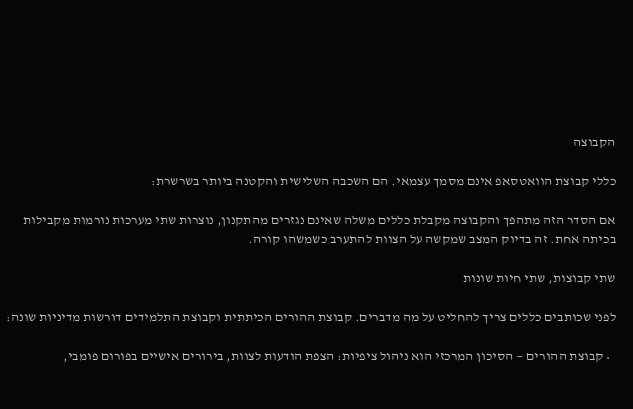הקבוצה

כללי קבוצת הוואטסאפ אינם מסמך עצמאי. הם השכבה השלישית והקטנה ביותר בשרשרת:

אם הסדר הזה מתהפך והקבוצה מקבלת כללים משלה שאינם נגזרים מהתקנון, נוצרות שתי מערכות נורמות מקבילות בכיתה אחת. זה בדיוק המצב שמקשה על הצוות להתערב כשמשהו קורה.

שתי קבוצות, שתי חיות שונות

לפני שכותבים כללים צריך להחליט על מה מדברים. קבוצת ההורים הכיתתית וקבוצת התלמידים דורשות מדיניות שונה:

  • קבוצת ההורים — הסיכון המרכזי הוא ניהול ציפיות: הצפת הודעות לצוות, בירורים אישיים בפורום פומבי,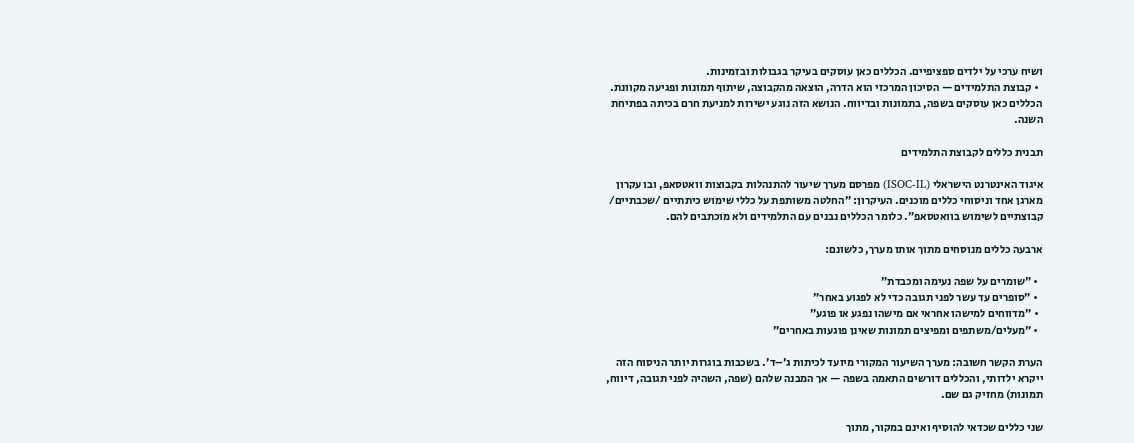ושיח ערכי על ילדים ספציפיים. הכללים כאן עוסקים בעיקר בגבולות ובזמינות.
  • קבוצת התלמידים — הסיכון המרכזי הוא הדרה, הוצאה מהקבוצה, שיתוף תמונות ופגיעה מקוונת. הכללים כאן עוסקים בשפה, בתמונות ובדיווח. הנושא הזה נוגע ישירות למניעת חרם בכיתה בפתיחת השנה.

תבנית כללים לקבוצת התלמידים

איגוד האינטרנט הישראלי (ISOC-IL) מפרסם מערך שיעור להתנהלות בקבוצות וואטסאפ, ובו עקרון מארגן אחד וניסוחי כללים מוכנים. העיקרון: ״החלטה משותפת על כללי שימוש כיתתיים /שכבתיים/ קבוצתיים לשימוש בוואטסאפ״. כלומר הכללים נבנים עם התלמידים ולא מוכתבים להם.

ארבעה כללים מנוסחים מתוך אותו מערך, כלשונם:

  • ״שומרים על שפה נעימה ומכבדת״
  • ״סופרים עד עשר לפני תגובה כדי לא לפגוע באחר״
  • ״מדווחים למישהו אחראי אם מישהו נפגע או פוגע״
  • ״מעלים/משתפים ומפיצים תמונות שאינן פוגעות באחרים״

הערת הקשר חשובה: מערך השיעור המקורי מיועד לכיתות ג׳–ד׳. בשכבות בוגרות יותר הניסוח הזה ייקרא ילדותי, והכללים דורשים התאמה בשפה — אך המבנה שלהם (שפה, השהיה לפני תגובה, דיווח, תמונות) מחזיק גם שם.

שני כללים שכדאי להוסיף ואינם במקור, מתוך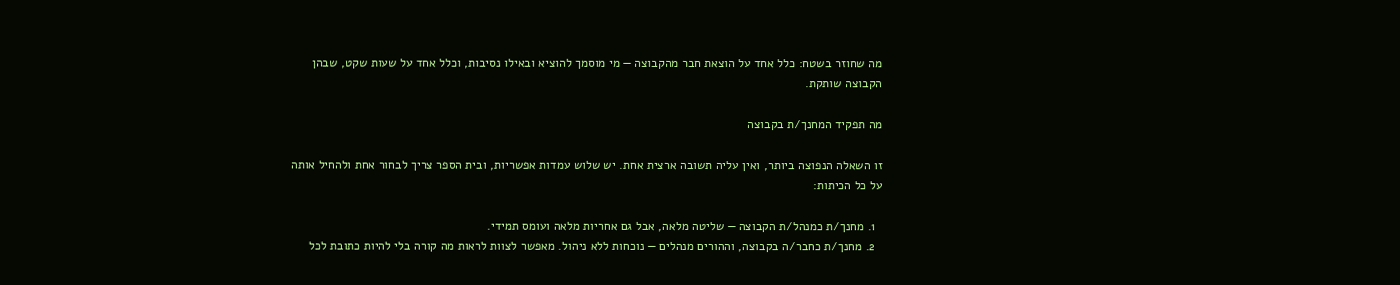מה שחוזר בשטח: כלל אחד על הוצאת חבר מהקבוצה — מי מוסמך להוציא ובאילו נסיבות, וכלל אחד על שעות שקט, שבהן הקבוצה שותקת.

מה תפקיד המחנך/ת בקבוצה

זו השאלה הנפוצה ביותר, ואין עליה תשובה ארצית אחת. יש שלוש עמדות אפשריות, ובית הספר צריך לבחור אחת ולהחיל אותה על כל הכיתות:

  1. מחנך/ת כמנהל/ת הקבוצה — שליטה מלאה, אבל גם אחריות מלאה ועומס תמידי.
  2. מחנך/ת כחבר/ה בקבוצה, וההורים מנהלים — נוכחות ללא ניהול. מאפשר לצוות לראות מה קורה בלי להיות כתובת לכל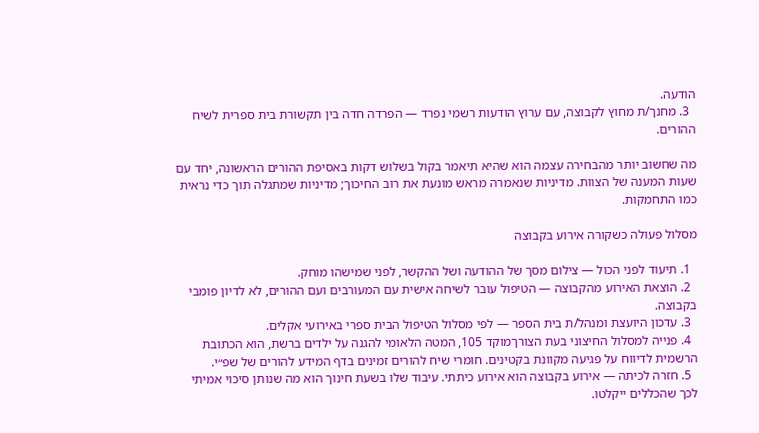הודעה.
  3. מחנך/ת מחוץ לקבוצה, עם ערוץ הודעות רשמי נפרד — הפרדה חדה בין תקשורת בית ספרית לשיח ההורים.

מה שחשוב יותר מהבחירה עצמה הוא שהיא תיאמר בקול בשלוש דקות באסיפת ההורים הראשונה, יחד עם שעות המענה של הצוות. מדיניות שנאמרה מראש מונעת את רוב החיכוך; מדיניות שמתגלה תוך כדי נראית כמו התחמקות.

מסלול פעולה כשקורה אירוע בקבוצה

  1. תיעוד לפני הכול — צילום מסך של ההודעה ושל ההקשר, לפני שמישהו מוחק.
  2. הוצאת האירוע מהקבוצה — הטיפול עובר לשיחה אישית עם המעורבים ועם ההורים, לא לדיון פומבי בקבוצה.
  3. עדכון היועצת ומנהל/ת בית הספר — לפי מסלול הטיפול הבית ספרי באירועי אקלים.
  4. פנייה למסלול החיצוני בעת הצורךמוקד 105, המטה הלאומי להגנה על ילדים ברשת, הוא הכתובת הרשמית לדיווח על פגיעה מקוונת בקטינים. חומרי שיח להורים זמינים בדף המידע להורים של שפ״י.
  5. חזרה לכיתה — אירוע בקבוצה הוא אירוע כיתתי. עיבוד שלו בשעת חינוך הוא מה שנותן סיכוי אמיתי לכך שהכללים ייקלטו.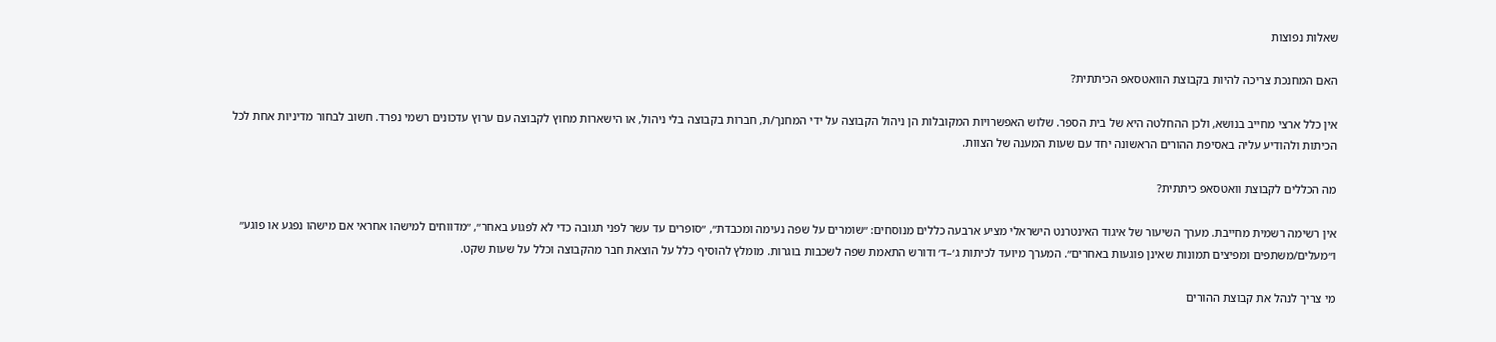שאלות נפוצות

האם המחנכת צריכה להיות בקבוצת הוואטסאפ הכיתתית?

אין כלל ארצי מחייב בנושא, ולכן ההחלטה היא של בית הספר. שלוש האפשרויות המקובלות הן ניהול הקבוצה על ידי המחנך/ת, חברות בקבוצה בלי ניהול, או הישארות מחוץ לקבוצה עם ערוץ עדכונים רשמי נפרד. חשוב לבחור מדיניות אחת לכל הכיתות ולהודיע עליה באסיפת ההורים הראשונה יחד עם שעות המענה של הצוות.

מה הכללים לקבוצת וואטסאפ כיתתית?

אין רשימה רשמית מחייבת. מערך השיעור של איגוד האינטרנט הישראלי מציע ארבעה כללים מנוסחים: ״שומרים על שפה נעימה ומכבדת״, ״סופרים עד עשר לפני תגובה כדי לא לפגוע באחר״, ״מדווחים למישהו אחראי אם מישהו נפגע או פוגע״ ו״מעלים/משתפים ומפיצים תמונות שאינן פוגעות באחרים״. המערך מיועד לכיתות ג׳–ד׳ ודורש התאמת שפה לשכבות בוגרות. מומלץ להוסיף כלל על הוצאת חבר מהקבוצה וכלל על שעות שקט.

מי צריך לנהל את קבוצת ההורים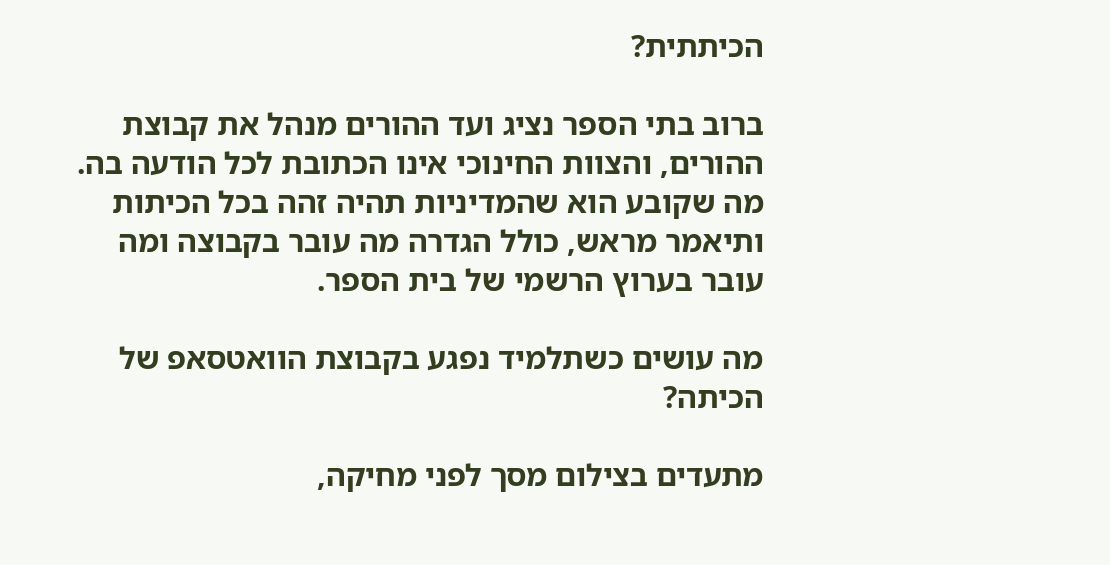הכיתתית?

ברוב בתי הספר נציג ועד ההורים מנהל את קבוצת ההורים, והצוות החינוכי אינו הכתובת לכל הודעה בה. מה שקובע הוא שהמדיניות תהיה זהה בכל הכיתות ותיאמר מראש, כולל הגדרה מה עובר בקבוצה ומה עובר בערוץ הרשמי של בית הספר.

מה עושים כשתלמיד נפגע בקבוצת הוואטסאפ של הכיתה?

מתעדים בצילום מסך לפני מחיקה,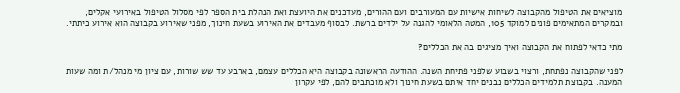מוציאים את הטיפול מהקבוצה לשיחות אישיות עם המעורבים ועם ההורים, מעדכנים את היועצת ואת הנהלת בית הספר לפי מסלול הטיפול באירועי אקלים, ובמקרים המתאימים פונים למוקד 105, המטה הלאומי להגנה על ילדים ברשת. לבסוף מעבדים את האירוע בשעת חינוך, מפני שאירוע בקבוצה הוא אירוע כיתתי.

מתי כדאי לפתוח את הקבוצה ואיך מציגים בה את הכללים?

לפני שהקבוצה נפתחת, ורצוי בשבוע שלפני פתיחת השנה. ההודעה הראשונה בקבוצה היא הכללים עצמם, בארבע עד שש שורות, עם ציון מי מנהל/ת ומה שעות המענה. בקבוצת תלמידים הכללים נבנים יחד איתם בשעת חינוך ולא מוכתבים להם, לפי עקרון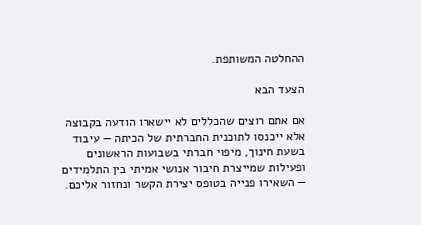ההחלטה המשותפת.

הצעד הבא

אם אתם רוצים שהכללים לא יישארו הודעה בקבוצה אלא ייכנסו לתוכנית החברתית של הכיתה — עיבוד בשעת חינוך, מיפוי חברתי בשבועות הראשונים ופעילות שמייצרת חיבור אנושי אמיתי בין התלמידים — השאירו פנייה בטופס יצירת הקשר ונחזור אליכם.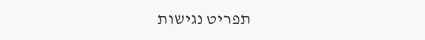תפריט נגישות